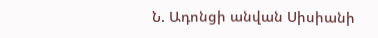Ն. Ադոնցի անվան Սիսիանի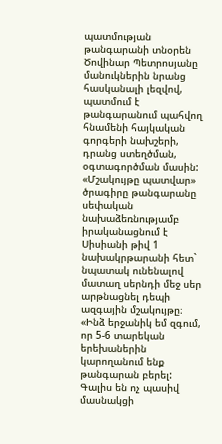պատմության թանգարանի տնօրեն Ծովինար Պետրոսյանը մանուկներին նրանց հասկանալի լեզվով, պատմում է թանգարանում պահվող հնամենի հայկական գորգերի նախշերի, դրանց ստեղծման, օգտագործման մասին:
«Մշակույթը պատվար» ծրագիրը թանգարանը սեփական նախաձեռնությամբ իրականացնում է Սիսիանի թիվ 1 նախակրթարանի հետ` նպատակ ունենալով մատաղ սերնդի մեջ սեր արթնացնել դեպի ազգային մշակույթը։ «Ինձ երջանիկ եմ զգում, որ 5-6 տարեկան երեխաներին կարողանում ենք թանգարան բերել: Գալիս են ոչ պասիվ մասնակցի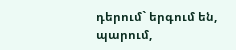դերում` երգում են, պարում,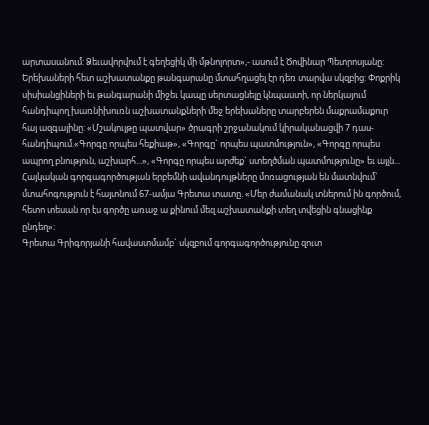արտասանում: Ձեւավորվում է գեղեցիկ մի մթնոլորտ»,- ասում է Ծովինար Պետրոսյանը:
Երեխաների հետ աշխատանքը թանգարանը մտահղացել էր դեռ տարվա սկզբից: Փոքրիկ սիսիանցիների եւ թանգարանի միջեւ կապը սերտացնելը կնպաստի, որ ներկայում հանդիպող խառնիխուռն աշխատանքների մեջ երեխաները տարբերեն մաքրամաքուր հայ ազգայինը: «Մշակույթը պատվար» ծրագրի շրջանակում կիրականացվի 7 դաս-հանդիպում.«Գորգը որպես հեքիաթ», «Գորգը` որպես պատմություն», «Գորգը որպես ապրող բնություն, աշխարհ...», «Գորգը որպես արժեք` ստեղծման պատմությունը» եւ այլն...
Հայկական գորգագործության երբեմնի ավանդույթները մոռացության են մատնվում` մտահոգություն է հայտնում 67-ամյա Գրետա տատը. «Մեր ժամանակ տներում ին գործում, հետո տեսան որ էս գործը առաջ ա քինում մեզ աշխատանքի տեղ տվեցին գնացինք ընդեղ»։
Գրետա Գրիգորյանի հավաստմամբ` սկզբում գորգագործությունը զուտ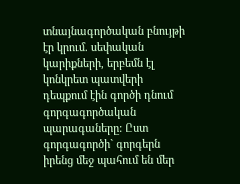տնայնագործական բնույթի էր կրում. սեփական կարիքների, երբեմն էլ կոնկրետ պատվերի դեպքում էին գործի դնում գորգագործական պարագաները: Ըստ գորգագործի` գորգերն իրենց մեջ պահում են մեր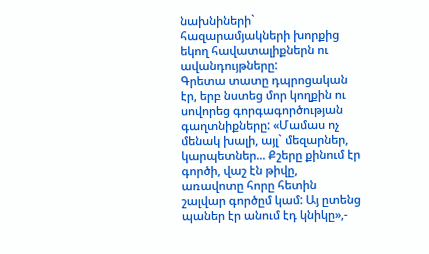նախնիների` հազարամյակների խորքից եկող հավատալիքներն ու ավանդույթները:
Գրետա տատը դպրոցական էր, երբ նստեց մոր կողքին ու սովորեց գորգագործության գաղտնիքները: «Մամաս ոչ մենակ խալի, այլ` մեզարներ, կարպետներ... Քշերը քինում էր գործի, վաշ էն թիվը, առավոտը հորը հետին շալվար գործըմ կամ: Այ ըտենց պաներ էր անում էդ կնիկը»,-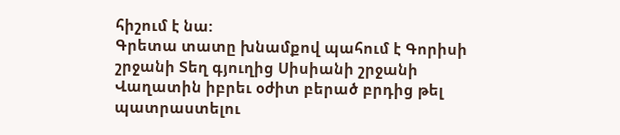հիշում է նա:
Գրետա տատը խնամքով պահում է Գորիսի շրջանի Տեղ գյուղից Սիսիանի շրջանի Վաղատին իբրեւ օժիտ բերած բրդից թել պատրաստելու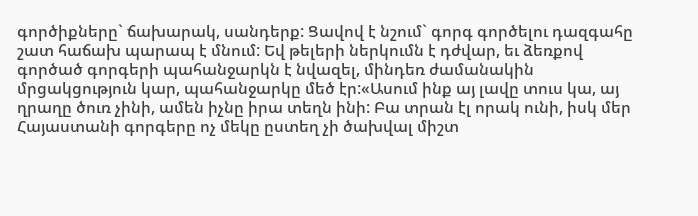գործիքները` ճախարակ, սանդերք: Ցավով է նշում` գորգ գործելու դազգահը շատ հաճախ պարապ է մնում: Եվ թելերի ներկումն է դժվար, եւ ձեռքով գործած գորգերի պահանջարկն է նվազել, մինդեռ ժամանակին մրցակցություն կար, պահանջարկը մեծ էր:«Ասում ինք այ լավը տուս կա, այ ղրաղը ծուռ չինի, ամեն իչնը իրա տեղն ինի: Բա տրան էլ որակ ունի, իսկ մեր Հայաստանի գորգերը ոչ մեկը ըստեղ չի ծախվալ միշտ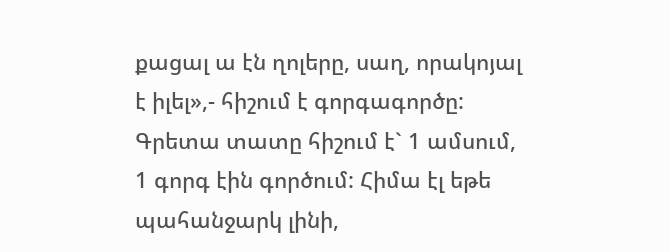քացալ ա էն ղոլերը, սաղ, որակոյալ է իլել»,- հիշում է գորգագործը:
Գրետա տատը հիշում է` 1 ամսում, 1 գորգ էին գործում: Հիմա էլ եթե պահանջարկ լինի,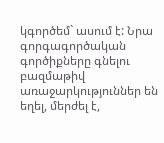կգործեմ` ասում է: Նրա գորգագործական գործիքները գնելու բազմաթիվ առաջարկություններ են եղել, մերժել է,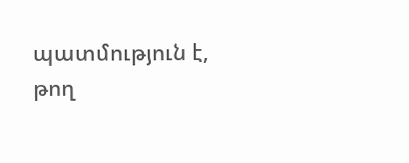պատմություն է, թող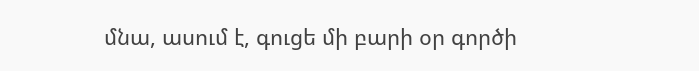մնա, ասում է, գուցե մի բարի օր գործի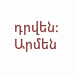դրվեն:
Արմեն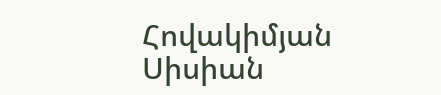Հովակիմյան
Սիսիան